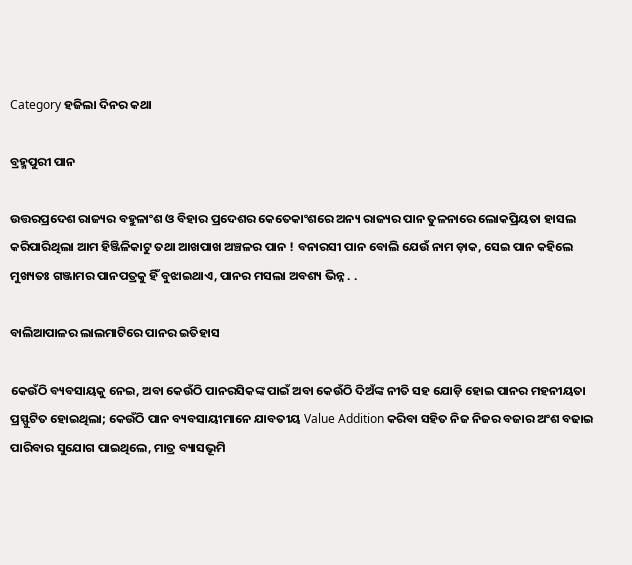Category ହଜିଲା ଦିନର କଥା

ବ୍ରହ୍ମପୁରୀ ପାନ

ଉତ୍ତରପ୍ରଦେଶ ରାଜ୍ୟର ବହୁଳାଂଶ ଓ ବିହାର ପ୍ରଦେଶର କେତେକାଂଶରେ ଅନ୍ୟ ରାଜ୍ୟର ପାନ ତୁଳନାରେ ଲୋକପ୍ରିୟତା ହାସଲ କରିପାରିଥିଲା ଆମ ହିଞ୍ଜିଳିକାଟୁ ତଥା ଆଖପାଖ ଅଞ୍ଚଳର ପାନ ! ବନାରସୀ ପାନ ବୋଲି ଯେଉଁ ନାମ ଡ଼ାକ, ସେଇ ପାନ କହିଲେ ମୁଖ୍ୟତଃ ଗଞ୍ଜାମର ପାନପତ୍ରକୁ ହିଁ ବୁଝାଇଥାଏ, ପାନର ମସଲା ଅବଶ୍ୟ ଭିନ୍ନ . .

ବାଲିଆପାଳର ଲାଲମାଟିରେ ପାନର ଇତିହାସ

କେଉଁଠି ବ୍ୟବସାୟକୁ ନେଇ, ଅବା କେଉଁଠି ପାନରସିକଙ୍କ ପାଇଁ ଅବା କେଉଁଠି ଦିଅଁଙ୍କ ନୀତି ସହ ଯୋଡ଼ି ହୋଇ ପାନର ମହନୀୟତା ପ୍ରସ୍ଫୁଟିତ ହୋଇଥିଲା; କେଉଁଠି ପାନ ବ୍ୟବସାୟୀମାନେ ଯାବତୀୟ Value Addition କରିବା ସହିତ ନିଜ ନିଜର ବଜାର ଅଂଶ ବଢାଇ ପାରିବାର ସୁଯୋଗ ପାଇଥିଲେ, ମାତ୍ର ବ୍ୟାସଭୂମି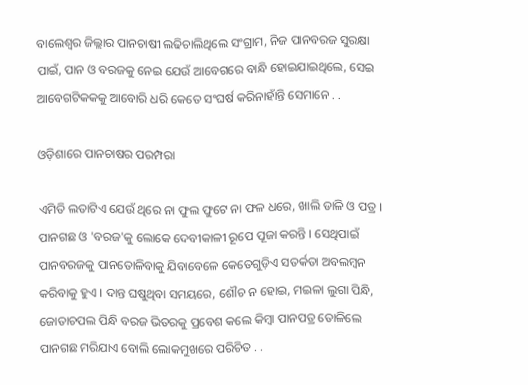ବାଲେଶ୍ଵର ଜିଲ୍ଲାର ପାନଚାଷୀ ଲଢିଚାଲିଥିଲେ ସଂଗ୍ରାମ, ନିଜ ପାନବରଜ ସୁରକ୍ଷା ପାଇଁ, ପାନ ଓ ବରଜକୁ ନେଇ ଯେଉଁ ଆବେଗରେ ବାନ୍ଧି ହୋଇଯାଇଥିଲେ, ସେଇ ଆବେଗଟିକକକୁ ଆବୋରି ଧରି କେତେ ସଂଘର୍ଷ କରିନାହାଁନ୍ତି ସେମାନେ . .

ଓଡ଼ିଶାରେ ପାନଚାଷର ପରମ୍ପରା

ଏମିତି ଲତାଟିଏ ଯେଉଁ ଥିରେ ନା ଫୁଲ ଫୁଟେ ନା ଫଳ ଧରେ, ଖାଲି ଡାଳି ଓ ପତ୍ର । ପାନଗଛ ଓ 'ବରଜ'କୁ ଲୋକେ ଦେବୀକାଳୀ ରୂପେ ପୂଜା କରନ୍ତି । ସେଥିପାଇଁ ପାନବରଜକୁ ପାନତୋଳିବାକୁ ଯିବାବେଳେ କେତେଗୁଡ଼ିଏ ସତର୍କତା ଅବଲମ୍ବନ କରିବାକୁ ହୁଏ । ଦାନ୍ତ ଘଷୁଥିବା ସମୟରେ, ଶୌଚ ନ ହୋଇ, ମଇଳା ଲୁଗା ପିନ୍ଧି, ଜୋତାଚପଲ ପିନ୍ଧି ବରଜ ଭିତରକୁ ପ୍ରବେଶ କଲେ କିମ୍ବା ପାନପତ୍ର ତୋଳିଲେ ପାନଗଛ ମରିଯାଏ ବୋଲି ଲୋକମୁଖରେ ପରିଚିତ . .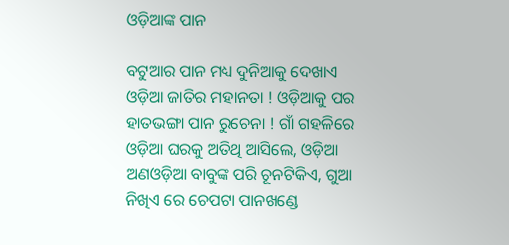ଓଡ଼ିଆଙ୍କ ପାନ

ବଟୁଆର ପାନ ମଧ୍ୟ ଦୁନିଆକୁ ଦେଖାଏ ଓଡ଼ିଆ ଜାତିର ମହାନତା ! ଓଡ଼ିଆକୁ ପର ହାତଭଙ୍ଗା ପାନ ରୁଚେନା ! ଗାଁ ଗହଳିରେ ଓଡ଼ିଆ ଘରକୁ ଅତିଥି ଆସିଲେ, ଓଡ଼ିଆ ଅଣଓଡ଼ିଆ ବାବୁଙ୍କ ପରି ଚୂନଟିକିଏ, ଗୁଆ ନିଖିଏ ରେ ଚେପଟା ପାନଖଣ୍ଡେ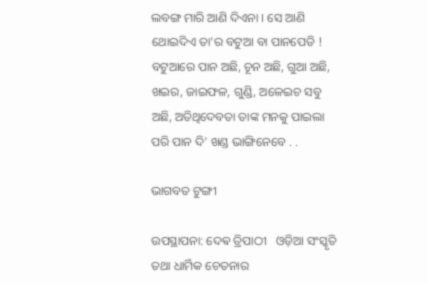ଲବଙ୍ଗ ମାରି ଆଣି ଦିଏନା । ସେ ଆଣି ଥୋଇଦିଏ ତା'ର ବଟୁଆ ବା ପାନପେଡି ! ବଟୁଆରେ ପାନ ଅଛି, ଚୂନ ଅଛି, ଗୁଆ ଅଛି, ଖଇର, ଜାଇଫଳ, ଗୁଣ୍ଡି, ଅଳେଇଚ ସବୁ ଅଛି, ଅତିଥିଦେବତା ତାଙ୍କ ମନକୁ ପାଇଲା ପରି ପାନ ଦି' ଖଣ୍ଡ ଭାଙ୍ଗିନେବେ . .

ଭାଗବତ ଟୁଙ୍ଗୀ

ଉପସ୍ଥାପନା: ଦେଵ ତ୍ରିପାଠୀ   ଓଡ଼ିଆ ସଂସ୍କୃତି ତଥା ଧାର୍ମିକ ଚେତନାର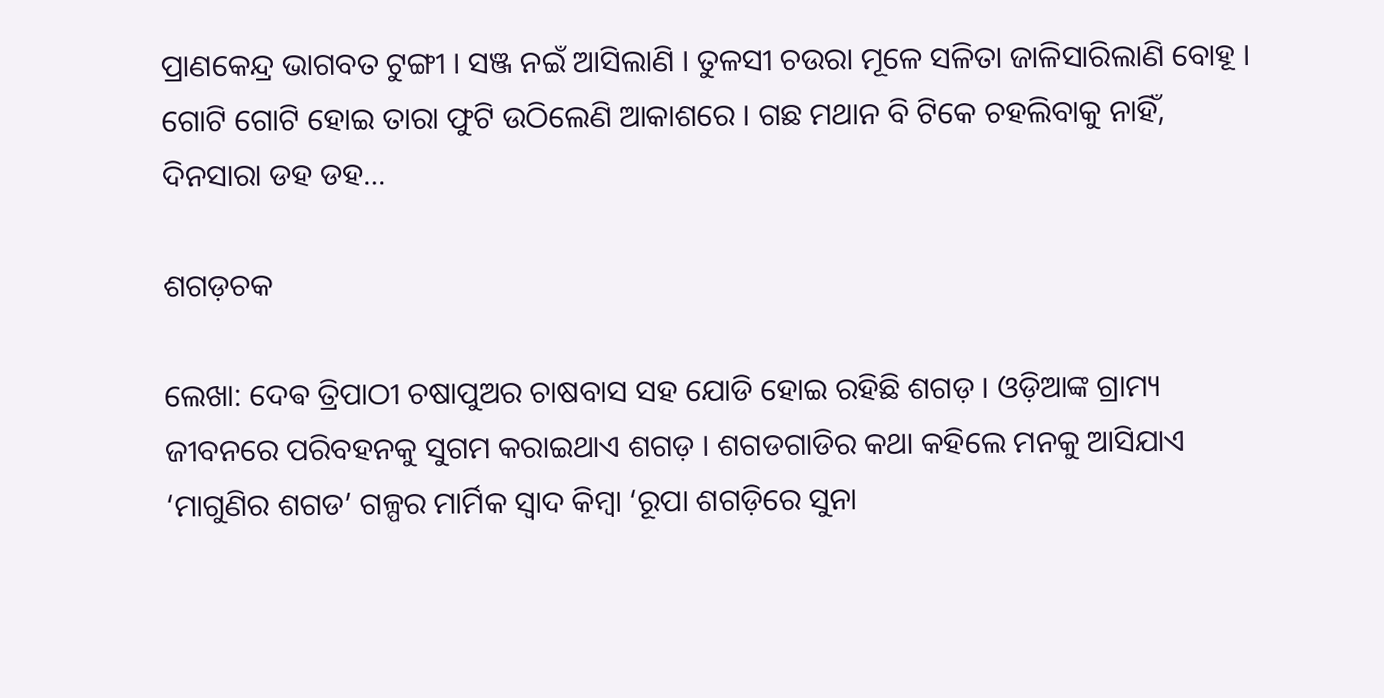ପ୍ରାଣକେନ୍ଦ୍ର ଭାଗବତ ଟୁଙ୍ଗୀ । ସଞ୍ଜ ନଇଁ ଆସିଲାଣି । ତୁଳସୀ ଚଉରା ମୂଳେ ସଳିତା ଜାଳିସାରିଲାଣି ବୋହୂ । ଗୋଟି ଗୋଟି ହୋଇ ତାରା ଫୁଟି ଉଠିଲେଣି ଆକାଶରେ । ଗଛ ମଥାନ ବି ଟିକେ ଚହଲିବାକୁ ନାହିଁ, ଦିନସାରା ଡହ ଡହ…

ଶଗଡ଼ଚକ

ଲେଖା: ଦେଵ ତ୍ରିପାଠୀ ଚଷାପୁଅର ଚାଷବାସ ସହ ଯୋଡି ହୋଇ ରହିଛି ଶଗଡ଼ । ଓଡ଼ିଆଙ୍କ ଗ୍ରାମ୍ୟ ଜୀବନରେ ପରିବହନକୁ ସୁଗମ କରାଇଥାଏ ଶଗଡ଼ । ଶଗଡଗାଡିର କଥା କହିଲେ ମନକୁ ଆସିଯାଏ ‘ମାଗୁଣିର ଶଗଡ’ ଗଳ୍ପର ମାର୍ମିକ ସ୍ବାଦ କିମ୍ବା ‘ରୂପା ଶଗଡ଼ିରେ ସୁନା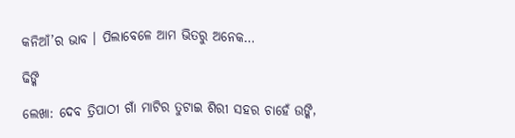କନିଆଁ’ର ଭାବ । ପିଲାବେଳେ ଆମ ଭିତରୁ ଅନେକ…

ଢିଙ୍କି

ଲେଖା: ଦେବ ତ୍ରିପାଠୀ ଗାଁ ମାଟିର ତୁଟାଇ ଶିରୀ ସହର ଚାହେଁ ଉଙ୍କି,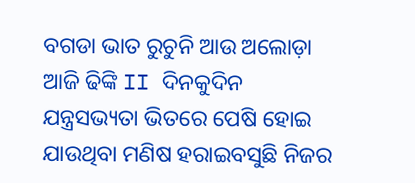ବଗଡା ଭାତ ରୁଚୁନି ଆଉ ଅଲୋଡ଼ା ଆଜି ଢିଙ୍କି II ଦିନକୁଦିନ ଯନ୍ତ୍ରସଭ୍ୟତା ଭିତରେ ପେଷି ହୋଇ ଯାଉଥିବା ମଣିଷ ହରାଇବସୁଛି ନିଜର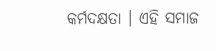କର୍ମଦକ୍ଷତା । ଏହି ସମାଜ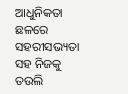ଆଧୁନିକତା ଛଳରେ ସହରୀସଭ୍ୟତା ସହ ନିଜକୁ ତଉଲି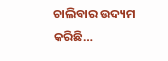ଚାଲିବାର ଉଦ୍ୟମ କରିଛି…